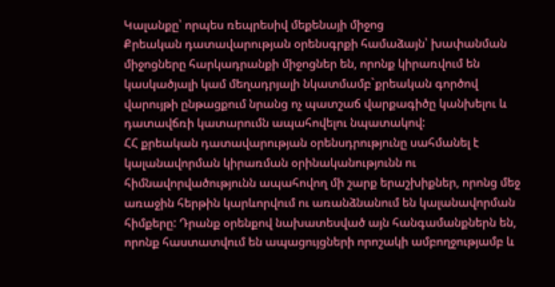Կալանքը՝ որպես ռեպրեսիվ մեքենայի միջոց
Քրեական դատավարության օրենսգրքի համաձայն՝ խափանման միջոցները հարկադրանքի միջոցներ են, որոնք կիրառվում են կասկածյալի կամ մեղադրյալի նկատմամբ`քրեական գործով վարույթի ընթացքում նրանց ոչ պատշաճ վարքագիծը կանխելու և դատավճռի կատարումն ապահովելու նպատակով:
ՀՀ քրեական դատավարության օրենսդրությունը սահմանել է կալանավորման կիրառման օրինականությունն ու հիմնավորվածությունն ապահովող մի շարք երաշխիքներ, որոնց մեջ առաջին հերթին կարևորվում ու առանձնանում են կալանավորման հիմքերը: Դրանք օրենքով նախատեսված այն հանգամանքներն են, որոնք հաստատվում են ապացույցների որոշակի ամբողջությամբ և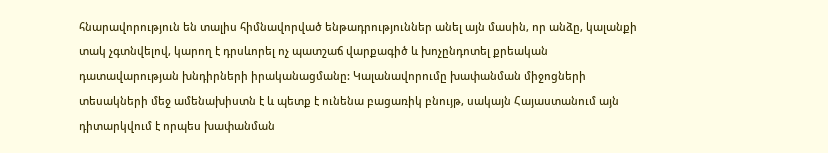հնարավորություն են տալիս հիմնավորված ենթադրություններ անել այն մասին, որ անձը, կալանքի տակ չգտնվելով, կարող է դրսևորել ոչ պատշաճ վարքագիծ և խոչընդոտել քրեական դատավարության խնդիրների իրականացմանը: Կալանավորումը խափանման միջոցների տեսակների մեջ ամենախիստն է և պետք է ունենա բացառիկ բնույթ, սակայն Հայաստանում այն դիտարկվում է որպես խափանման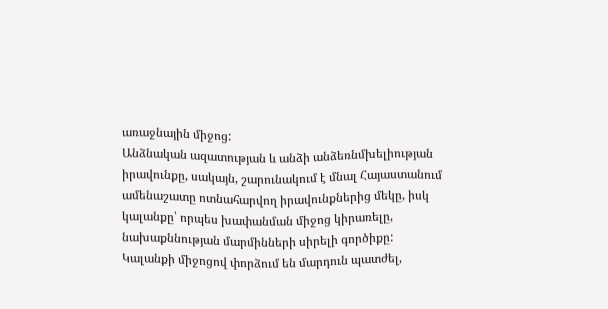առաջնային միջոց:
Անձնական ազատության և անձի անձեռնմխելիության իրավունքը, սակայն, շարունակում է մնալ Հայաստանում ամենաշատը ոտնահարվող իրավունքներից մեկը, իսկ կալանքը՝ որպես խափանման միջոց կիրառելը, նախաքննության մարմինների սիրելի գործիքը:
Կալանքի միջոցով փորձում են մարդուն պատժել,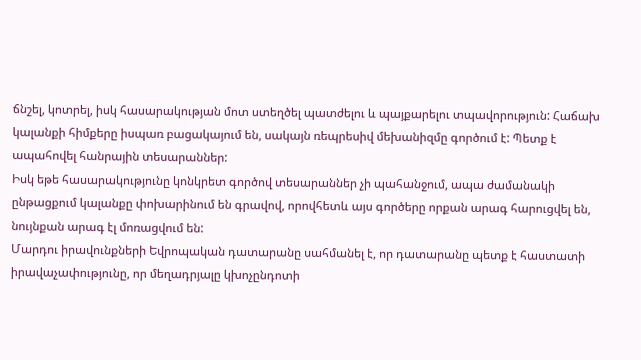ճնշել, կոտրել, իսկ հասարակության մոտ ստեղծել պատժելու և պայքարելու տպավորություն: Հաճախ կալանքի հիմքերը իսպառ բացակայում են, սակայն ռեպրեսիվ մեխանիզմը գործում է: Պետք է ապահովել հանրային տեսարաններ:
Իսկ եթե հասարակությունը կոնկրետ գործով տեսարաններ չի պահանջում, ապա ժամանակի ընթացքում կալանքը փոխարինում են գրավով, որովհետև այս գործերը որքան արագ հարուցվել են, նույնքան արագ էլ մոռացվում են:
Մարդու իրավունքների Եվրոպական դատարանը սահմանել է, որ դատարանը պետք է հաստատի իրավաչափությունը, որ մեղադրյալը կխոչընդոտի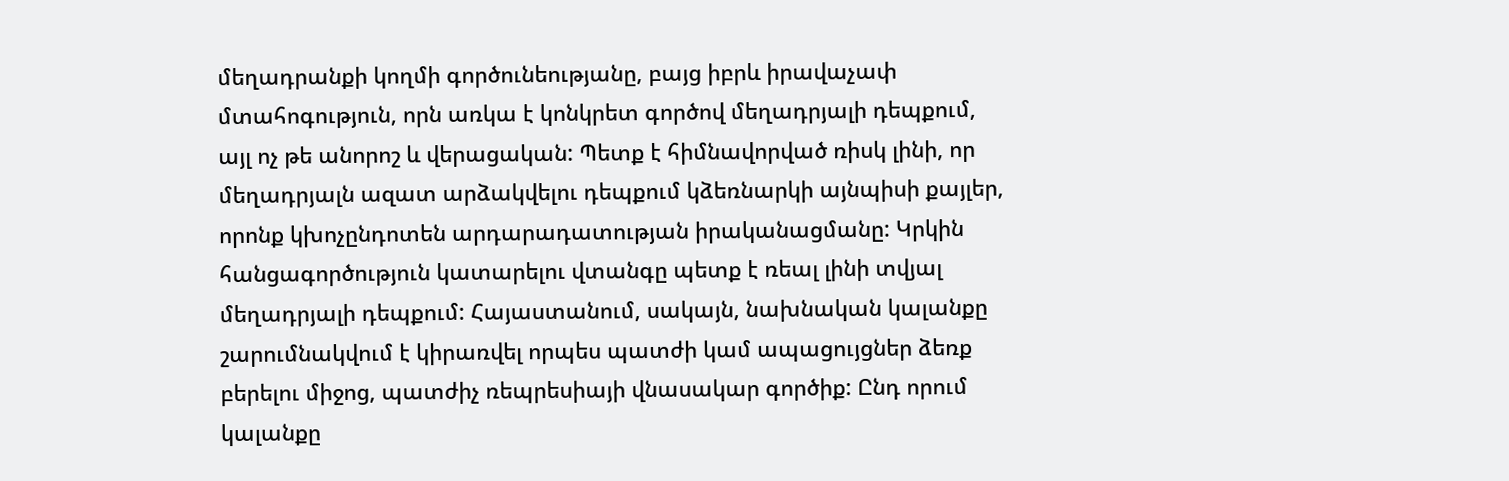մեղադրանքի կողմի գործունեությանը, բայց իբրև իրավաչափ մտահոգություն, որն առկա է կոնկրետ գործով մեղադրյալի դեպքում, այլ ոչ թե անորոշ և վերացական: Պետք է հիմնավորված ռիսկ լինի, որ մեղադրյալն ազատ արձակվելու դեպքում կձեռնարկի այնպիսի քայլեր, որոնք կխոչընդոտեն արդարադատության իրականացմանը: Կրկին հանցագործություն կատարելու վտանգը պետք է ռեալ լինի տվյալ մեղադրյալի դեպքում: Հայաստանում, սակայն, նախնական կալանքը շարումնակվում է կիրառվել որպես պատժի կամ ապացույցներ ձեռք բերելու միջոց, պատժիչ ռեպրեսիայի վնասակար գործիք: Ընդ որում կալանքը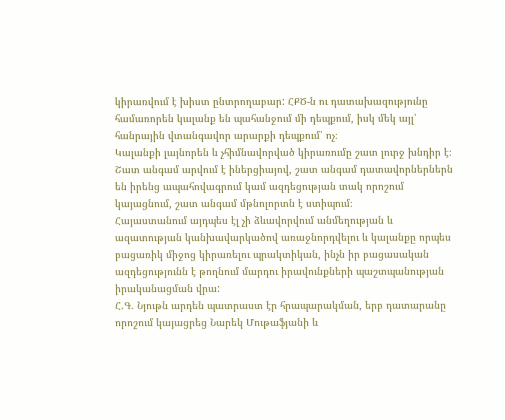կիրառվում է խիստ ընտրողաբար: ՀՔԾ-ն ու դատախազությունը համառորեն կալանք են պահանջում մի դեպքում, իսկ մեկ այլ՝ հանրային վտանգավոր արարքի դեպքում՝ ոչ։
Կալանքի լայնորեն և չհիմնավորված կիրառումը շատ լուրջ խնդիր է։ Շատ անգամ արվում է իներցիայով, շատ անգամ դատավորներներն են իրենց ապահովագրում կամ ազդեցության տակ որոշում կայացնում, շատ անգամ մթնոլորտն է ստիպում։
Հայաստանում այդպես էլ չի ձևավորվում անմեղության և ազատության կանխավարկածով առաջնորդվելու և կալանքը որպես բացառիկ միջոց կիրառելու պրակտիկան, ինչն իր բացասական ազդեցությունն է թողնում մարդու իրավունքների պաշտպանության իրականացման վրա:
Հ.Գ. Նյութն արդեն պատրաստ էր հրապարակման, երբ դատարանը որոշում կայացրեց Նարեկ Մութաֆյանի և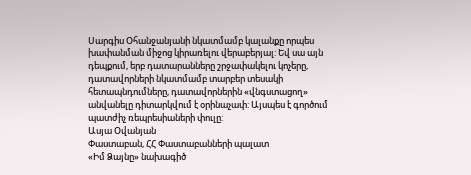Սարգիս Օհանջանյանի նկատմամբ կալանքը որպես խափանման միջոց կիրառելու վերաբերյալ: Եվ սա այն դեպքում, երբ դատարանները շրջափակելու կոչերը, դատավորների նկատմամբ տարբեր տեսակի հետապնդումները, դատավորներին «վնգստացող» անվանելը դիտարկվում է օրինաչափ: Այսպես է գործում պատժիչ ռեպրեսիաների փուլը:
Ասյա Օվանյան
Փաստաբան, ՀՀ Փաստաբանների պալատ
«Իմ Ձայնը» նախագիծ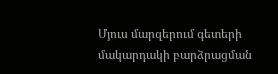Մյուս մարզերում գետերի մակարդակի բարձրացման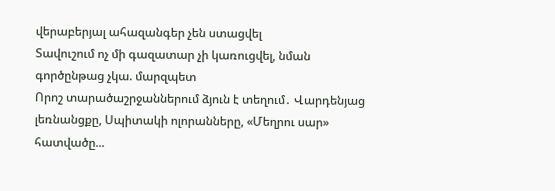վերաբերյալ ահազանգեր չեն ստացվել
Տավուշում ոչ մի գազատար չի կառուցվել, նման գործընթաց չկա. մարզպետ
Որոշ տարածաշրջաններում ձյուն է տեղում․ Վարդենյաց լեռնանցքը, Սպիտակի ոլորանները, «Մեղրու սար» հատվածը...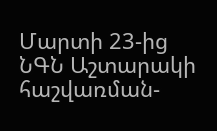Մարտի 23-ից ՆԳՆ Աշտարակի հաշվառման-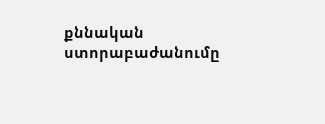քննական ստորաբաժանումը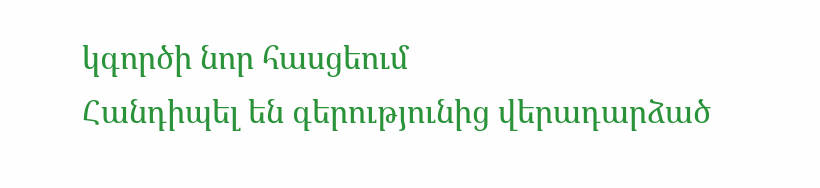կգործի նոր հասցեում
Հանդիպել են գերությունից վերադարձած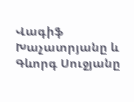Վագիֆ Խաչատրյանը և Գևորգ Սուջյանը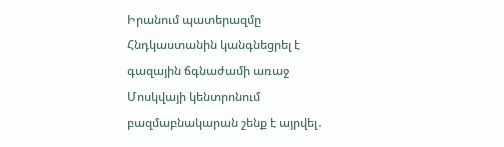Իրանում պատերազմը Հնդկաստանին կանգնեցրել է գազային ճգնաժամի առաջ
Մոսկվայի կենտրոնում բազմաբնակարան շենք է այրվել․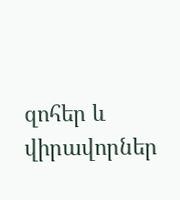զոհեր և վիրավորներ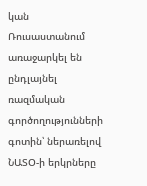կան
Ռուսաստանում առաջարկել են ընդլայնել ռազմական գործողությունների գոտին՝ ներառելով ՆԱՏՕ-ի երկրները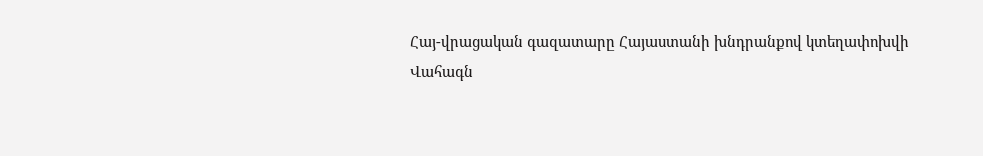Հայ-վրացական գազատարը Հայաստանի խնդրանքով կտեղափոխվի
Վահագն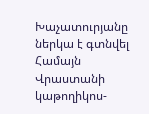Խաչատուրյանը ներկա է գտնվել Համայն Վրաստանի կաթողիկոս-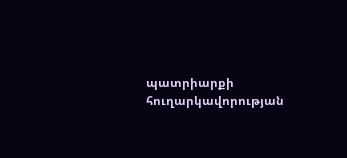պատրիարքի հուղարկավորության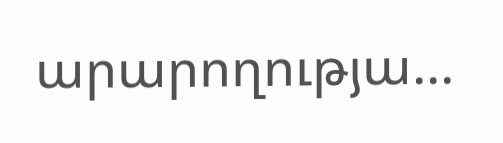արարողությա...